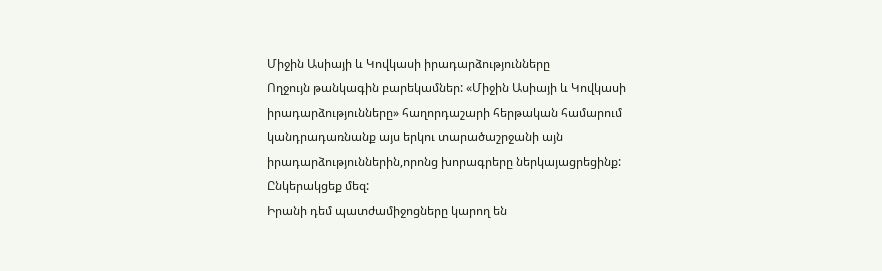Միջին Ասիայի և Կովկասի իրադարձությունները
Ողջույն թանկագին բարեկամներ: «Միջին Ասիայի և Կովկասի իրադարձությունները» հաղորդաշարի հերթական համարում կանդրադառնանք այս երկու տարածաշրջանի այն իրադարձություններին,որոնց խորագրերը ներկայացրեցինք: Ընկերակցեք մեզ:
Իրանի դեմ պատժամիջոցները կարող են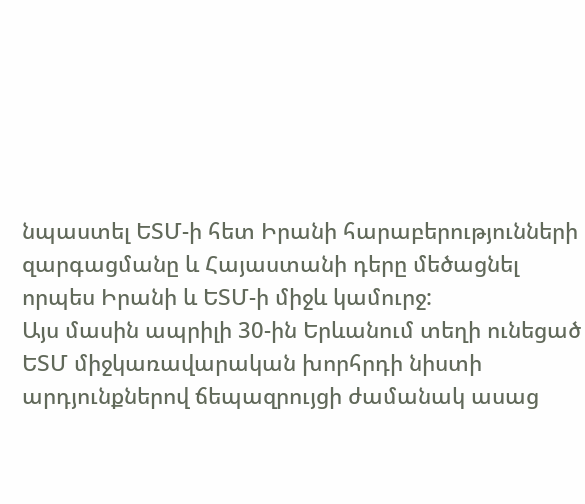նպաստել ԵՏՄ-ի հետ Իրանի հարաբերությունների զարգացմանը և Հայաստանի դերը մեծացնել որպես Իրանի և ԵՏՄ-ի միջև կամուրջ:
Այս մասին ապրիլի 30-ին Երևանում տեղի ունեցած ԵՏՄ միջկառավարական խորհրդի նիստի արդյունքներով ճեպազրույցի ժամանակ ասաց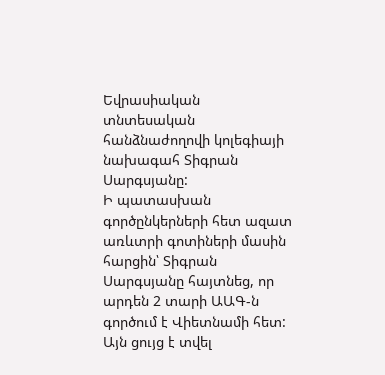Եվրասիական տնտեսական հանձնաժողովի կոլեգիայի նախագահ Տիգրան Սարգսյանը:
Ի պատասխան գործընկերների հետ ազատ առևտրի գոտիների մասին հարցին՝ Տիգրան Սարգսյանը հայտնեց, որ արդեն 2 տարի ԱԱԳ-ն գործում է Վիետնամի հետ: Այն ցույց է տվել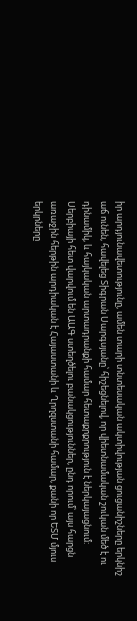իր արդյունավետությունը, ամեն տարի տնտեսական ակտիվության ցուցանիշները երկնիշ աճ ունեն, հավելեց Տիգրան Սարգսյանը՝ հիշեցնելով, որ վիետնամական շուկան մեծ է ու դինամիկ, և հայկական արտադրանքի համար հետաքրքրություն է ներկայացնում:
Սերբիայի հետ վարվում են ԱԱԳ ստեղծելու բանակցություններ, ընդ որում՝ այս հարցն առաջին հերթին արդիական է Հայաստանի և Ղրղզստանի համար, քանի որ ԵՏՄ մյուս երկրները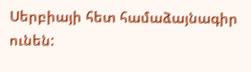Սերբիայի հետ համաձայնագիր ունեն: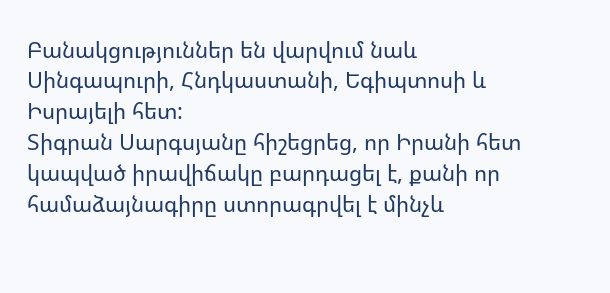Բանակցություններ են վարվում նաև Սինգապուրի, Հնդկաստանի, Եգիպտոսի և Իսրայելի հետ:
Տիգրան Սարգսյանը հիշեցրեց, որ Իրանի հետ կապված իրավիճակը բարդացել է, քանի որ համաձայնագիրը ստորագրվել է մինչև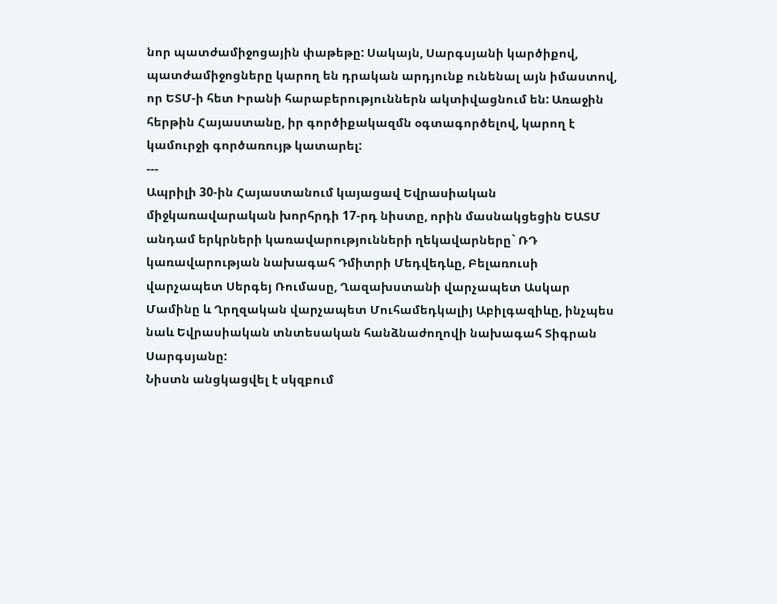նոր պատժամիջոցային փաթեթը: Սակայն, Սարգսյանի կարծիքով, պատժամիջոցները կարող են դրական արդյունք ունենալ այն իմաստով, որ ԵՏՄ-ի հետ Իրանի հարաբերություններն ակտիվացնում են: Առաջին հերթին Հայաստանը, իր գործիքակազմն օգտագործելով, կարող է կամուրջի գործառույթ կատարել:
---
Ապրիլի 30-ին Հայաստանում կայացավ Եվրասիական միջկառավարական խորհրդի 17-րդ նիստը, որին մասնակցեցին ԵԱՏՄ անդամ երկրների կառավարությունների ղեկավարները` ՌԴ կառավարության նախագահ Դմիտրի Մեդվեդևը, Բելառուսի վարչապետ Սերգեյ Ռումասը, Ղազախստանի վարչապետ Ասկար Մամինը և Ղրղզական վարչապետ Մուհամեդկալիյ Աբիլգազիևը, ինչպես նաև Եվրասիական տնտեսական հանձնաժողովի նախագահ Տիգրան Սարգսյանը:
Նիստն անցկացվել է սկզբում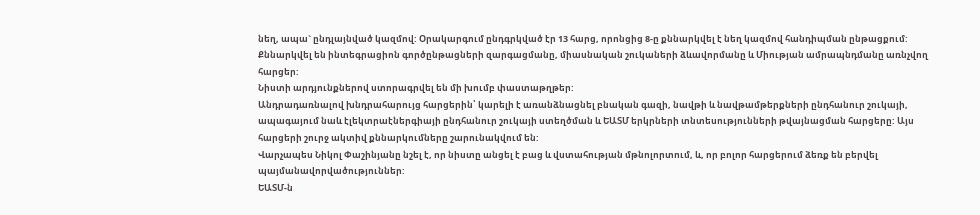նեղ, ապա` ընդլայնված կազմով: Օրակարգում ընդգրկված էր 13 հարց, որոնցից 8-ը քննարկվել է նեղ կազմով հանդիպման ընթացքում: Քննարկվել են ինտեգրացիոն գործընթացների զարգացմանը, միասնական շուկաների ձևավորմանը և Միության ամրապնդմանը առնչվող հարցեր:
Նիստի արդյունքներով ստորագրվել են մի խումբ փաստաթղթեր:
Անդրադառնալով խնդրահարույց հարցերին՝ կարելի է առանձնացնել բնական գազի, նավթի և նավթամթերքների ընդհանուր շուկայի, ապագայում նաև էլեկտրաէներգիայի ընդհանուր շուկայի ստեղծման և ԵԱՏՄ երկրների տնտեսությունների թվայնացման հարցերը: Այս հարցերի շուրջ ակտիվ քննարկումները շարունակվում են:
Վարչապես Նիկոլ Փաշինյանը նշել է, որ նիստը անցել է բաց և վստահության մթնոլորտում, և, որ բոլոր հարցերում ձեռք են բերվել պայմանավորվածություններ:
ԵԱՏՄ-ն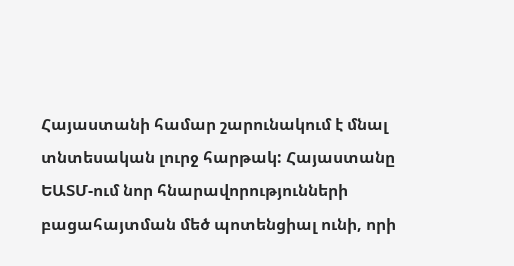Հայաստանի համար շարունակում է մնալ տնտեսական լուրջ հարթակ: Հայաստանը ԵԱՏՄ-ում նոր հնարավորությունների բացահայտման մեծ պոտենցիալ ունի, որի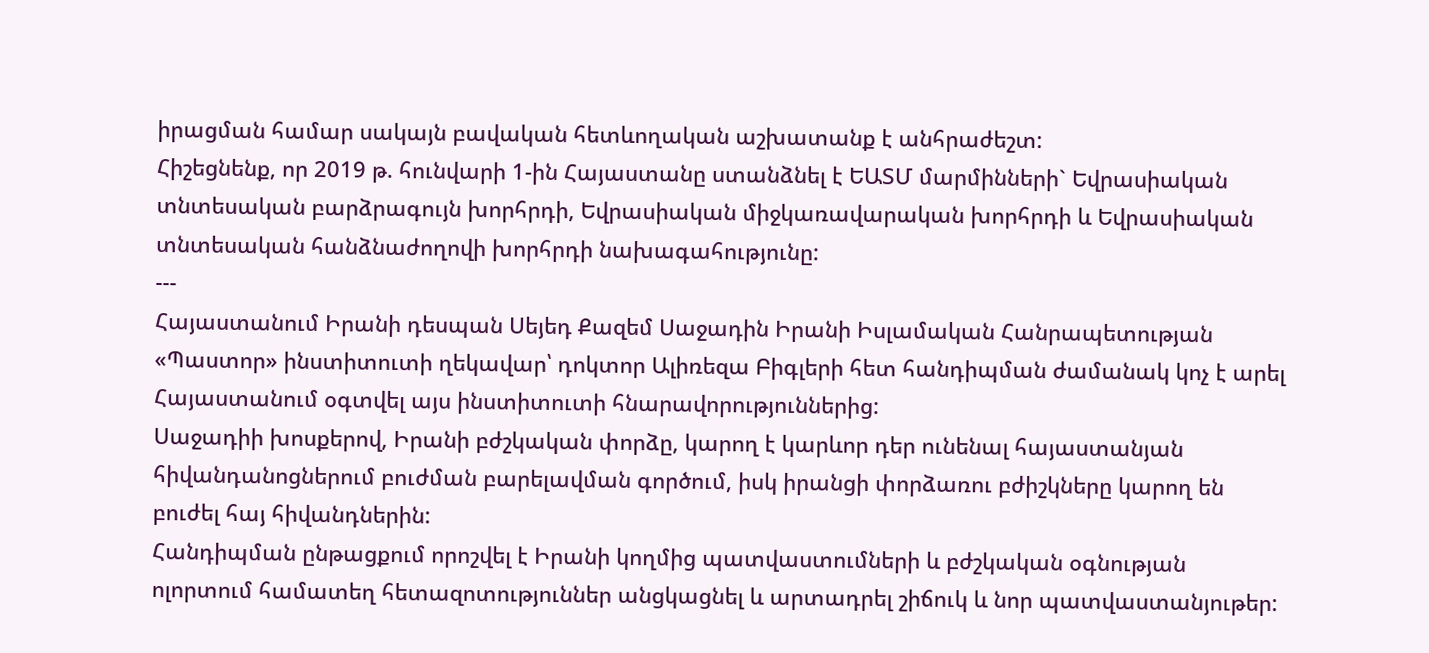իրացման համար սակայն բավական հետևողական աշխատանք է անհրաժեշտ:
Հիշեցնենք, որ 2019 թ. հունվարի 1-ին Հայաստանը ստանձնել է ԵԱՏՄ մարմինների` Եվրասիական տնտեսական բարձրագույն խորհրդի, Եվրասիական միջկառավարական խորհրդի և Եվրասիական տնտեսական հանձնաժողովի խորհրդի նախագահությունը:
---
Հայաստանում Իրանի դեսպան Սեյեդ Քազեմ Սաջադին Իրանի Իսլամական Հանրապետության «Պաստոր» ինստիտուտի ղեկավար՝ դոկտոր Ալիռեզա Բիգլերի հետ հանդիպման ժամանակ կոչ է արել Հայաստանում օգտվել այս ինստիտուտի հնարավորություններից:
Սաջադիի խոսքերով, Իրանի բժշկական փորձը, կարող է կարևոր դեր ունենալ հայաստանյան հիվանդանոցներում բուժման բարելավման գործում, իսկ իրանցի փորձառու բժիշկները կարող են բուժել հայ հիվանդներին:
Հանդիպման ընթացքում որոշվել է Իրանի կողմից պատվաստումների և բժշկական օգնության ոլորտում համատեղ հետազոտություններ անցկացնել և արտադրել շիճուկ և նոր պատվաստանյութեր: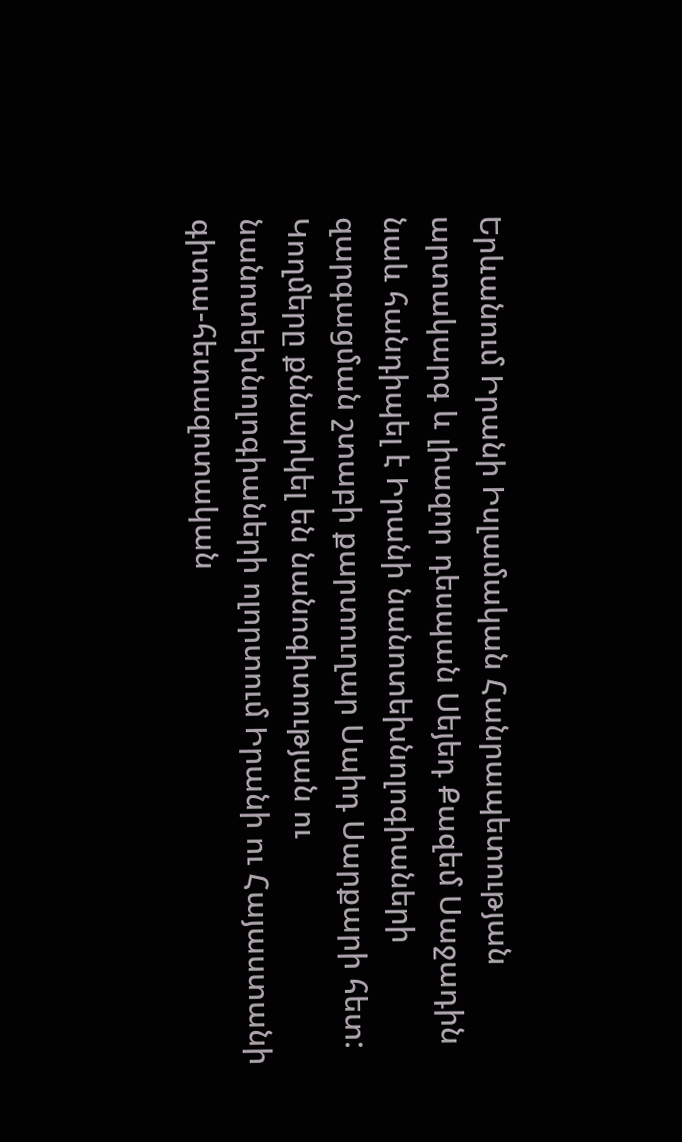Երևանում Իրանի Իսլամական Հանրապետության արտակարգ և լիազոր դեսպան Սեյեդ Քազեմ Սաջադին նաև հանդիպել է Իրանի նանոտեխնոլոգիաների զարգացման շտաբի քարտուղար Սաիդ Սարքարի հետ: Կողմերը քննարկել են նանոգիտության ու նանոտեխնոլոգիաների ոլորտում Իրանի ու Հայաստանի գիտա-հետազոտական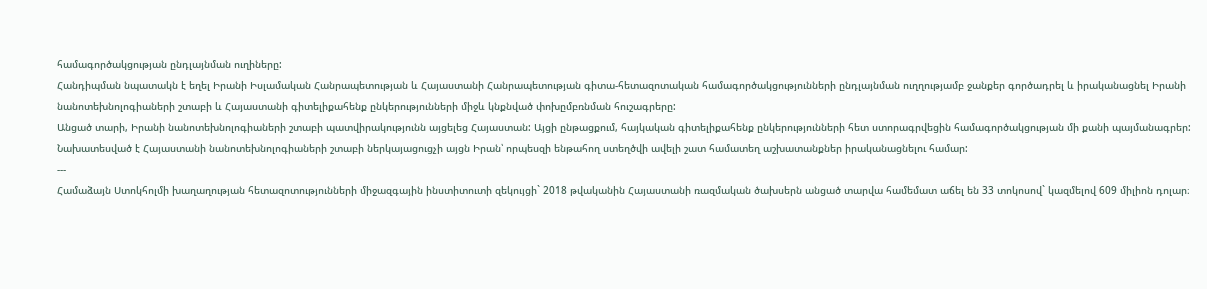համագործակցության ընդլայնման ուղիները:
Հանդիպման նպատակն է եղել Իրանի Իսլամական Հանրապետության և Հայաստանի Հանրապետության գիտա-հետազոտական համագործակցությունների ընդլայնման ուղղությամբ ջանքեր գործադրել և իրականացնել Իրանի նանոտեխնոլոգիաների շտաբի և Հայաստանի գիտելիքահենք ընկերությունների միջև կնքնված փոխըմբռնման հուշագրերը:
Անցած տարի, Իրանի նանոտեխնոլոգիաների շտաբի պատվիրակությունն այցելեց Հայաստան: Այցի ընթացքում, հայկական գիտելիքահենք ընկերությունների հետ ստորագրվեցին համագործակցության մի քանի պայմանագրեր:
Նախատեսված է Հայաստանի նանոտեխնոլոգիաների շտաբի ներկայացուցչի այցն Իրան՝ որպեսզի ենթահող ստեղծվի ավելի շատ համատեղ աշխատանքներ իրականացնելու համար:
---
Համաձայն Ստոկհոլմի խաղաղության հետազոտությունների միջազգային ինստիտուտի զեկույցի` 2018 թվականին Հայաստանի ռազմական ծախսերն անցած տարվա համեմատ աճել են 33 տոկոսով` կազմելով 609 միլիոն դոլար։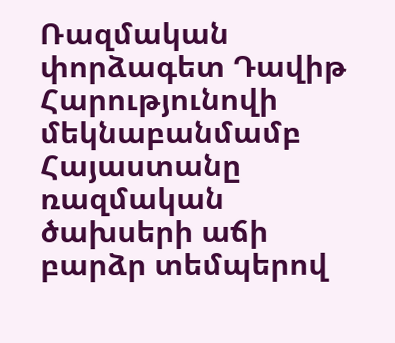Ռազմական փորձագետ Դավիթ Հարությունովի մեկնաբանմամբ Հայաստանը ռազմական ծախսերի աճի բարձր տեմպերով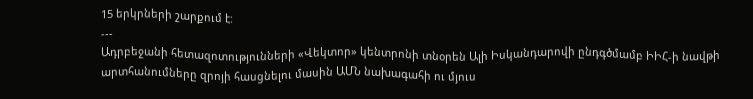15 երկրների շարքում է:
---
Ադրբեջանի հետազոտությունների «Վեկտոր» կենտրոնի տնօրեն Ալի Իսկանդարովի ընդգծմամբ ԻԻՀ-ի նավթի արտհանումները զրոյի հասցնելու մասին ԱՄՆ նախագահի ու մյուս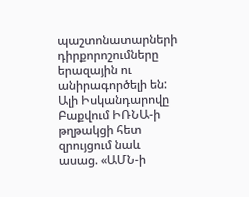պաշտոնատարների դիրքորոշումները երազային ու անիրագործելի են:
Ալի Իսկանդարովը Բաքվում ԻՌՆԱ-ի թղթակցի հետ զրույցում նաև ասաց. «ԱՄՆ-ի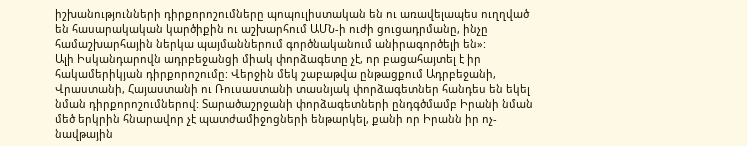իշխանությունների դիրքորոշումները պոպուլիստական են ու առավելապես ուղղված են հասարակական կարծիքին ու աշխարհում ԱՄՆ-ի ուժի ցուցադրմանը, ինչը համաշխարհային ներկա պայմաններում գործնականում անիրագործելի են»:
Ալի Իսկանդարովն ադրբեջանցի միակ փորձագետը չէ, որ բացահայտել է իր հակամերիկյան դիրքորոշումը: Վերջին մեկ շաբաթվա ընթացքում Ադրբեջանի, Վրաստանի, Հայաստանի ու Ռուսաստանի տասնյակ փորձագետներ հանդես են եկել նման դիրքորոշումներով: Տարածաշրջանի փորձագետների ընդգծմամբ Իրանի նման մեծ երկրին հնարավոր չէ պատժամիջոցների ենթարկել, քանի որ Իրանն իր ոչ-նավթային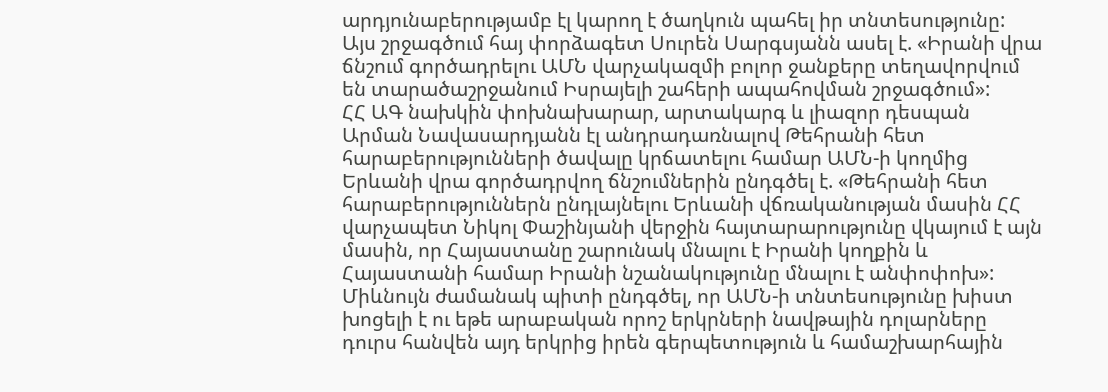արդյունաբերությամբ էլ կարող է ծաղկուն պահել իր տնտեսությունը:
Այս շրջագծում հայ փորձագետ Սուրեն Սարգսյանն ասել է. «Իրանի վրա ճնշում գործադրելու ԱՄՆ վարչակազմի բոլոր ջանքերը տեղավորվում են տարածաշրջանում Իսրայելի շահերի ապահովման շրջագծում»:
ՀՀ ԱԳ նախկին փոխնախարար, արտակարգ և լիազոր դեսպան Արման Նավասարդյանն էլ անդրադառնալով Թեհրանի հետ հարաբերությունների ծավալը կրճատելու համար ԱՄՆ-ի կողմից Երևանի վրա գործադրվող ճնշումներին ընդգծել է. «Թեհրանի հետ հարաբերություններն ընդլայնելու Երևանի վճռականության մասին ՀՀ վարչապետ Նիկոլ Փաշինյանի վերջին հայտարարությունը վկայում է այն մասին, որ Հայաստանը շարունակ մնալու է Իրանի կողքին և Հայաստանի համար Իրանի նշանակությունը մնալու է անփոփոխ»:
Միևնույն ժամանակ պիտի ընդգծել, որ ԱՄՆ-ի տնտեսությունը խիստ խոցելի է ու եթե արաբական որոշ երկրների նավթային դոլարները դուրս հանվեն այդ երկրից իրեն գերպետություն և համաշխարհային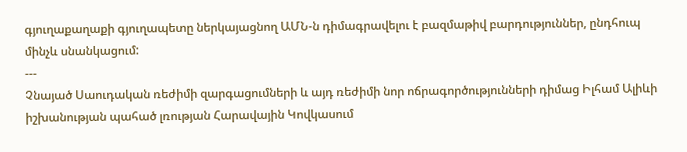գյուղաքաղաքի գյուղապետը ներկայացնող ԱՄՆ-ն դիմագրավելու է բազմաթիվ բարդություններ, ընդհուպ մինչև սնանկացում:
---
Չնայած Սաուդական ռեժիմի զարգացումների և այդ ռեժիմի նոր ոճրագործությունների դիմաց Իլհամ Ալիևի իշխանության պահած լռության Հարավային Կովկասում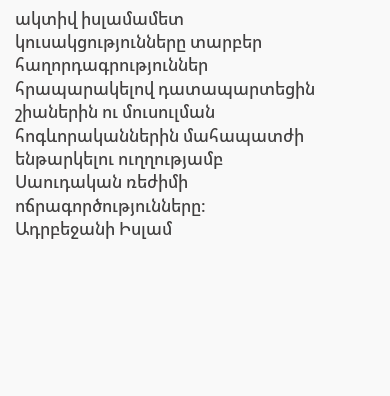ակտիվ իսլամամետ կուսակցությունները տարբեր հաղորդագրություններ հրապարակելով դատապարտեցին շիաներին ու մուսուլման հոգևորականներին մահապատժի ենթարկելու ուղղությամբ Սաուդական ռեժիմի ոճրագործությունները:
Ադրբեջանի Իսլամ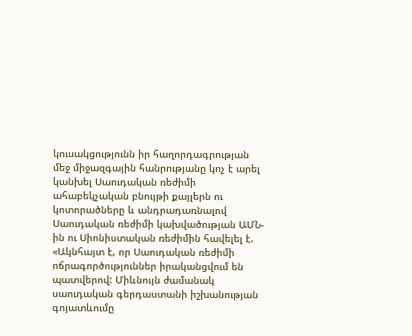կուսակցությունն իր հաղորդագրության մեջ միջազգային հանրությանը կոչ է արել կանխել Սաուդական ռեժիմի ահաբեկչական բնույթի քայլերն ու կոտորածները և անդրադառնալով Սաուդական ռեժիմի կախվածության ԱՄՆ-ին ու Սիոնիստական ռեժիմին հավելել է. «Ակնհայտ է, որ Սաուդական ռեժիմի ոճրագործություններ իրականցվում են պատվերով: Միևնույն ժամանակ սաուդական գերդաստանի իշխանության գոյատևումը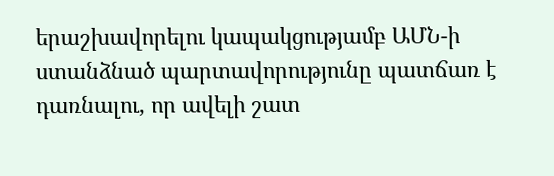երաշխավորելու կապակցությամբ ԱՄՆ-ի ստանձնած պարտավորությունը պատճառ է դառնալու, որ ավելի շատ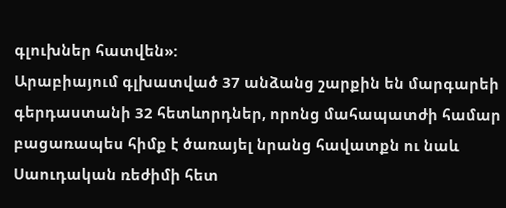գլուխներ հատվեն»:
Արաբիայում գլխատված 37 անձանց շարքին են մարգարեի գերդաստանի 32 հետևորդներ, որոնց մահապատժի համար բացառապես հիմք է ծառայել նրանց հավատքն ու նաև Սաուդական ռեժիմի հետ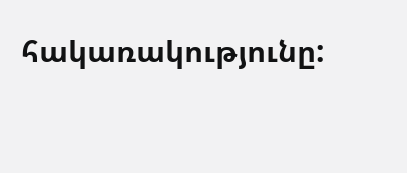հակառակությունը: